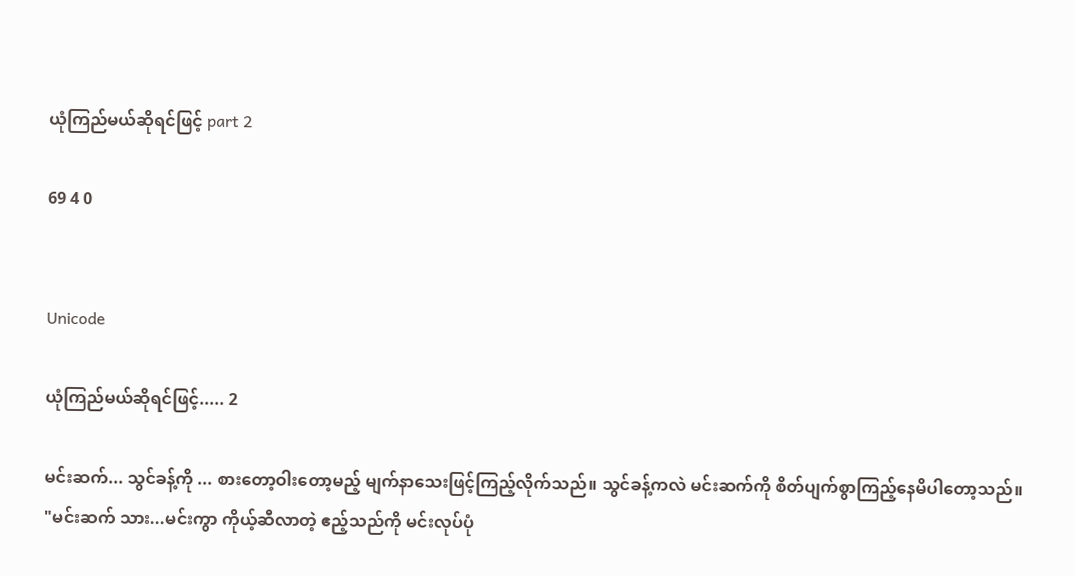ယုံကြည်မယ်ဆိုရင်ဖြင့် part 2

69 4 0


Unicode

ယုံကြည်မယ်ဆိုရင်ဖြင့်..... 2

မင်းဆက်... သွင်ခန့်ကို ... စားတော့ဝါးတော့မည့် မျက်နာသေးဖြင့်ကြည့်လိုက်သည်။ သွင်ခန့်ကလဲ မင်းဆက်ကို စိတ်ပျက်စွာကြည့်နေမိပါတော့သည်။
"မင်းဆက် သား...မင်းကွာ ကိုယ့်ဆီလာတဲ့ ဧည့်သည်ကို မင်းလုပ်ပုံ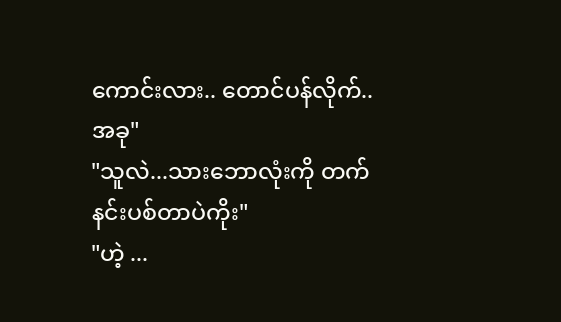ကောင်းလား.. တောင်ပန်လိုက်..အခု"
"သူလဲ...သားဘောလုံးကို တက်နင်းပစ်တာပဲကိုး"
"ဟဲ့ ...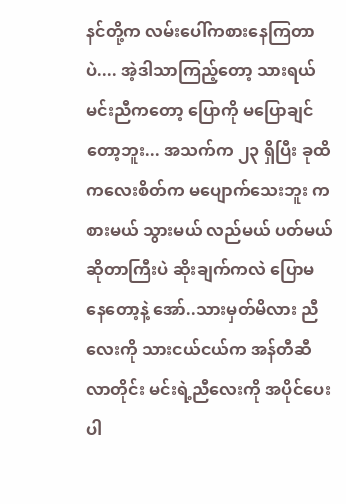နင်တို့က လမ်းပေါ်ကစားနေကြတာပဲ.... အဲ့ဒါသာကြည့်တော့ သားရယ် မင်းညီကတော့ ပြောကို မပြောချင်တော့ဘူး... အသက်က ၂၃ ရှိပြီး ခုထိ ကလေးစိတ်က မပျောက်သေးဘူး ကစားမယ် သွားမယ် လည်မယ် ပတ်မယ်ဆိုတာကြီးပဲ ဆိုးချက်ကလဲ ပြောမနေတော့နဲ့ အော်..သားမှတ်မိလား ညီလေးကို သားငယ်ငယ်က အန်တီဆီလာတိုင်း မင်းရဲ့ညီလေးကို အပိုင်ပေးပါ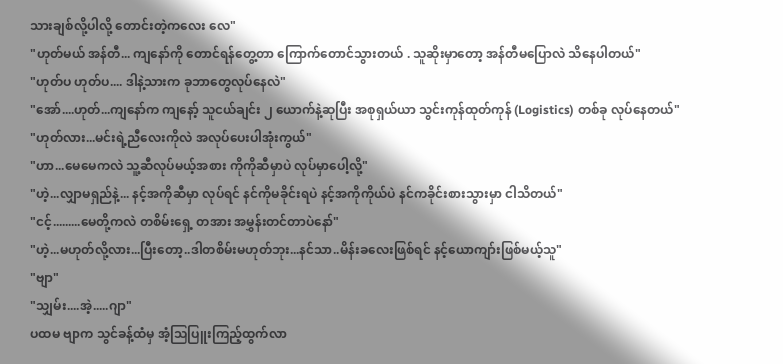သားချစ်လို့ပါလို့ တောင်းတဲ့ကလေး လေ"
"ဟုတ်မယ် အန်တီ... ကျနော်ကို တောင်ရန်တွေ့တာ ကြောက်တောင်သွားတယ် . သူဆိုးမှာတော့ အန်တီမပြောလဲ သိနေပါတယ်"
"ဟုတ်ပ ဟုတ်ပ.... ဒါနဲ့သားက ခုဘာတွေလုပ်နေလဲ"
"အော်....ဟုတ်...ကျနော်က ကျနော့် သူငယ်ချင်း ၂ ယောက်နဲ့ဆုပြီး အစုရှယ်ယာ သွင်းကုန်ထုတ်ကုန် (Logistics) တစ်ခု လုပ်နေတယ်"
"ဟုတ်လား...မင်းရဲ့ညီလေးကိုလဲ အလုပ်ပေးပါအုံးကွယ်"
"ဟာ...မေမေကလဲ သူ့ဆီလုပ်မယ့်အစား ကိုကိုဆီမှာပဲ လုပ်မှာပေါ့လို့"
"ဟဲ့...လျှာမရှည်နဲ့... နင့်အကိုဆီမှာ လုပ်ရင် နင်ကိုမခိုင်းရပဲ နင့်အကိုကိုယ်ပဲ နင်ကခိုင်းစားသွားမှာ ငါသိတယ်"
"ငင့်.........မေတို့ကလဲ တစိမ်းရှေ့ တအား အမွှန်းတင်တာပဲနော်"
"ဟဲ့...မဟုတ်လို့လား...ပြီးတော့..ဒါတစိမ်းမဟုတ်ဘုး...နင်သာ..မိန်းခလေးဖြစ်ရင် နင့်ယောကျာ်းဖြစ်မယ့်သူ"
"ဗျာ"
"သျှမ်း....အဲ့.....ဂျာ"
ပထမ ဗျာက သွင်ခန့်ထံမှ အံ့သြပြူးကြည့်ထွက်လာ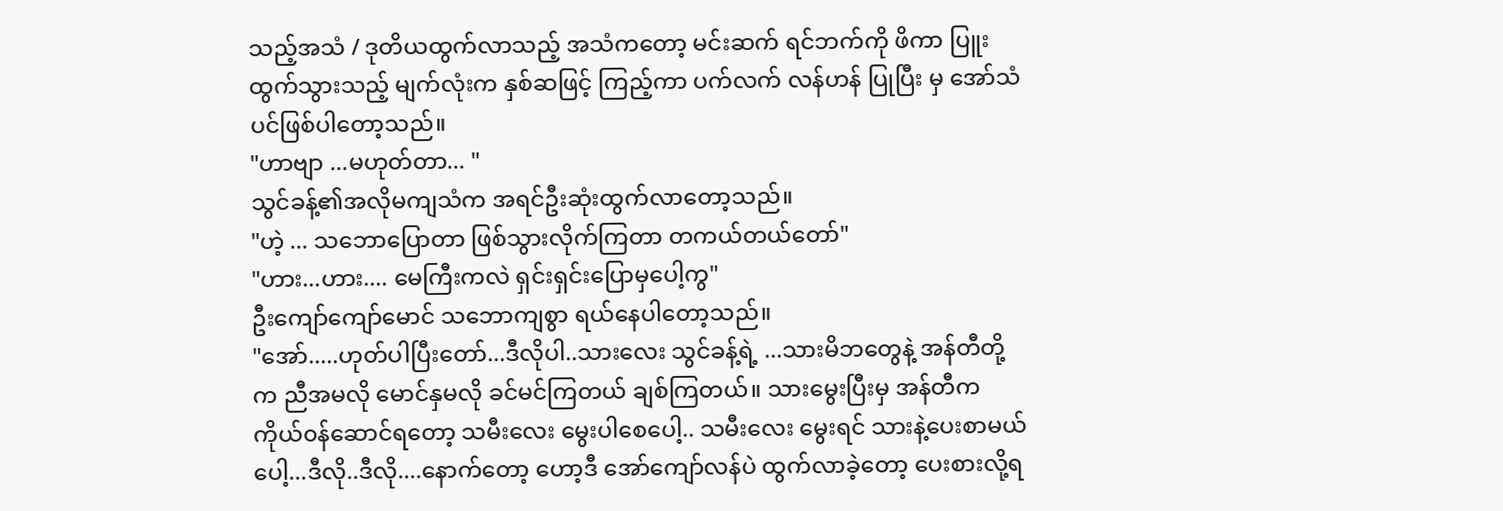သည့်အသံ / ဒုတိယထွက်လာသည့် အသံကတော့ မင်းဆက် ရင်ဘက်ကို ဖိကာ ပြူးထွက်သွားသည့် မျက်လုံးက နှစ်ဆဖြင့် ကြည့်ကာ ပက်လက် လန်ဟန် ပြုပြီး မှ အော်သံပင်ဖြစ်ပါတော့သည်။
"ဟာဗျာ ...မဟုတ်တာ... "
သွင်ခန့်၏အလိုမကျသံက အရင်ဦးဆုံးထွက်လာတော့သည်။
"ဟဲ့ ... သဘောပြောတာ ဖြစ်သွားလိုက်ကြတာ တကယ်တယ်တော်"
"ဟား...ဟား.... မေကြီးကလဲ ရှင်းရှင်းပြောမှပေါ့ကွ"
ဦးကျော်ကျော်မောင် သဘောကျစွာ ရယ်နေပါတော့သည်။
"အော်.....ဟုတ်ပါပြီးတော်...ဒီလိုပါ..သားလေး သွင်ခန့်ရဲ့ ...သားမိဘတွေနဲ့ အန်တီတို့က ညီအမလို မောင်နှမလို ခင်မင်ကြတယ် ချစ်ကြတယ်။ သားမွေးပြီးမှ အန်တီက ကိုယ်၀န်ဆောင်ရတော့ သမီးလေး မွေးပါစေပေါ့.. သမီးလေး မွေးရင် သားနဲ့ပေးစာမယ်ပေါ့...ဒီလို..ဒီလို....နောက်တော့ ဟော့ဒီ အော်ကျော်လန်ပဲ ထွက်လာခဲ့တော့ ပေးစားလို့ရ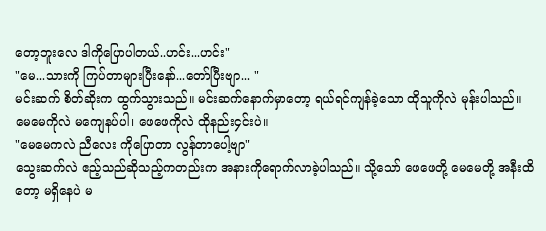တော့ဘူးလေ ဒါကိုပြောပါတယ်..ဟင်း...ဟင်း"
"မေ...သားကို ကြပ်တာများပြီးနော်...တော်ပြီးဗျာ... "
မင်းဆက် စိတ်ဆိုးက ထွက်သွားသည်။ မင်းဆက်နောက်မှာတော့ ရယ်ရင်ကျန်ခဲ့သော ထိုသူကိုလဲ မုန်းပါသည်။ မေမေကိုလဲ မကျေနပ်ပါ၊ ဖေဖေကိုလဲ ထိုနည်း၄င်းပဲ။
"မေမေကလဲ ညီလေး ကိုပြောတာ လွန်တာပေါ့ဗျာ"
သွေးဆက်လဲ ဧည့်သည်ဆိုသည့်ကတည်းက အနားကိုရောက်လာခဲ့ပါသည်။ သို့သော် ဖေဖေတို့ မေမေတို့ အနီးထိတော့ မရှိနေပဲ မ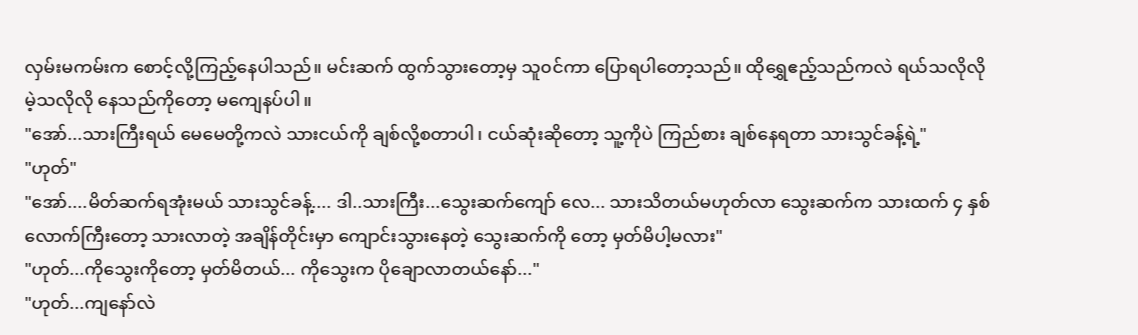လှမ်းမကမ်းက စောင့်လို့ကြည့်နေပါသည်။ မင်းဆက် ထွက်သွားတော့မှ သူ၀င်ကာ ပြောရပါတော့သည်။ ထိုရွှေဧည့်သည်ကလဲ ရယ်သလိုလို မဲ့သလိုလို နေသည်ကိုတော့ မကျေနပ်ပါ။
"အော်...သားကြီးရယ် မေမေတို့ကလဲ သားငယ်ကို ချစ်လို့စတာပါ၊ ငယ်ဆုံးဆိုတော့ သူ့ကိုပဲ ကြည်စား ချစ်နေရတာ သားသွင်ခန့်ရဲ့"
"ဟုတ်"
"အော်....မိတ်ဆက်ရအုံးမယ် သားသွင်ခန့်.... ဒါ..သားကြီး...သွေးဆက်ကျော် လေ... သားသိတယ်မဟုတ်လာ သွေးဆက်က သားထက် ၄ နှစ်လောက်ကြီးတော့ သားလာတဲ့ အချိန်တိုင်းမှာ ကျောင်းသွားနေတဲ့ သွေးဆက်ကို တော့ မှတ်မိပါ့မလား"
"ဟုတ်...ကိုသွေးကိုတော့ မှတ်မိတယ်... ကိုသွေးက ပိုချောလာတယ်နော်..."
"ဟုတ်...ကျနော်လဲ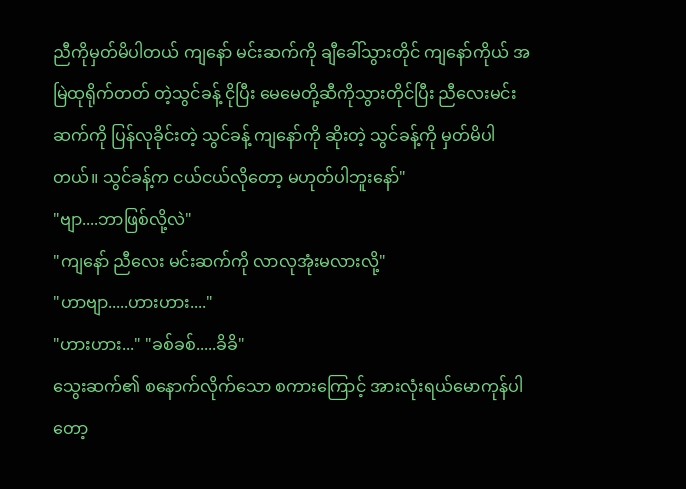ညီကိုမှတ်မိပါတယ် ကျနော် မင်းဆက်ကို ချီခေါ်သွားတိုင် ကျနော်ကိုယ် အမြဲထုရိုက်တတ် တဲ့သွင်ခန့် ငိုပြီး မေမေတို့ဆီကိုသွားတိုင်ပြီး ညီလေးမင်းဆက်ကို ပြန်လုခိုင်းတဲ့ သွင်ခန့် ကျနော်ကို ဆိုးတဲ့ သွင်ခန့်ကို မှတ်မိပါတယ်။ သွင်ခန့်က ငယ်ငယ်လိုတော့ မဟုတ်ပါဘူးနော်"
"ဗျာ....ဘာဖြစ်လို့လဲ"
"ကျနော် ညီလေး မင်းဆက်ကို လာလုအုံးမလားလို့"
"ဟာဗျာ.....ဟားဟား...."
"ဟားဟား..." "ခစ်ခစ်.....ခိခိ"
သွေးဆက်၏ စနောက်လိုက်သော စကားကြောင့် အားလုံးရယ်မောကုန်ပါတော့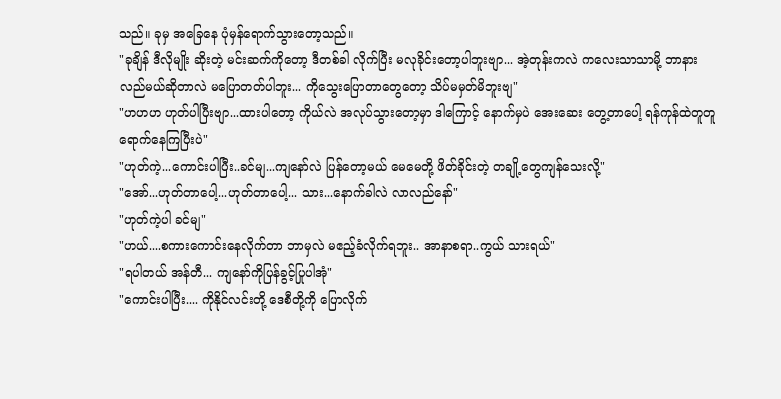သည်။ ခုမှ အခြေနေ ပုံမှန်ရောက်သွားတော့သည်။
"ခုချိန် ဒီလိုမျိုး ဆိုးတဲ့ မင်းဆက်ကိုတော့ ဒီတစ်ခါ လိုက်ပြီး မလုခိုင်းတော့ပါဘူးဗျာ... အဲ့တုန်းကလဲ ကလေးသာသာမို့ ဘာနားလည်မယ်ဆိုတာလဲ မပြောတတ်ပါဘူး... ကိုသွေးပြောတာတွေတော့ သိပ်မမှတ်မိဘူးဗျ"
"ဟဟဟ ဟုတ်ပါပြီးဗျာ...ထားပါတော့ ကိုယ်လဲ အလုပ်သွားတော့မှာ ဒါကြောင့် နောက်မှပဲ အေးဆေး တွေ့တာပေါ့ ရန်ကုန်ထဲတူတူ ရောက်နေကြပြီးပဲ"
"ဟုတ်ကဲ့...ကောင်းပါပြီး..ခင်မျ...ကျနော်လဲ ပြန်တော့မယ် မေမေတို့ ဖိတ်ခိုင်းတဲ့ တချို့တွေကျန်သေးလို့"
"အော်...ဟုတ်တာပေါ့...ဟုတ်တာပေါ့... သား...နောက်ခါလဲ လာလည်နော်"
"ဟုတ်ကဲ့ပါ ခင်မျ"
"ဟယ်....စကားကောင်းနေလိုက်တာ ဘာမှလဲ မဧည့်ခံလိုက်ရဘူး.. အာနာစရာ..ကွယ် သားရယ်"
"ရပါတယ် အန်တီ... ကျနော်ကိုပြန်ခွင့်ပြုပါအုံ"
"ကောင်းပါပြီး.... ကိုနိုင်လင်းတို့ ဒေစီတို့ကို ပြောလိုက်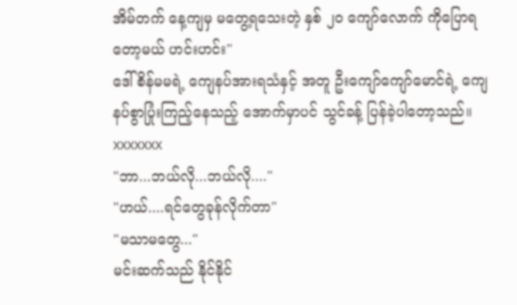အိမ်တက် နေ့ကျမှ မတွေ့ရသေးတဲ့ နှစ် ၂၀ ကျော်လောက် ကိုပြောရတော့မယ် ဟင်းဟင်း"
ဒေါ်စိန်မမရဲ့ ကျေနပ်အားရသံနှင့် အတူ ဦးကျော်ကျော်မောင်ရဲ့ ကျေနပ်စွာပြုံးကြည့်နေသည့် အောက်မှာပင် သွင်ခန့် ပြန်ခဲ့ပါတော့သည်။
xxxxxxx
"ဘာ...ဘယ်လို...ဘယ်လို...."
"ဟယ်....ရင်တွေခုန်လိုက်တာ"
"မသာမတွေ..."
မင်းဆက်သည် နိုင်နိုင်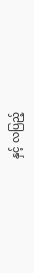နှင့် လပြည့်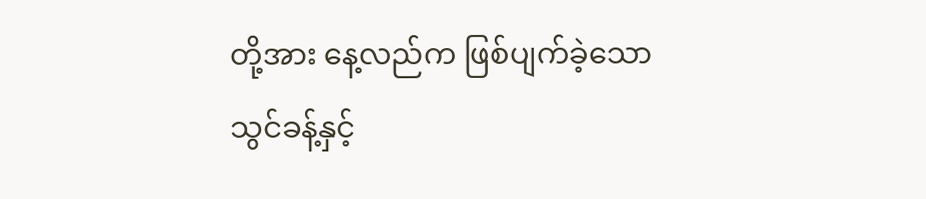တို့အား နေ့လည်က ဖြစ်ပျက်ခဲ့သော သွင်ခန့်နှင့်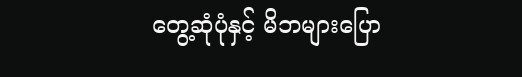တွေ့ဆုံပုံနှင့် မိဘများပြော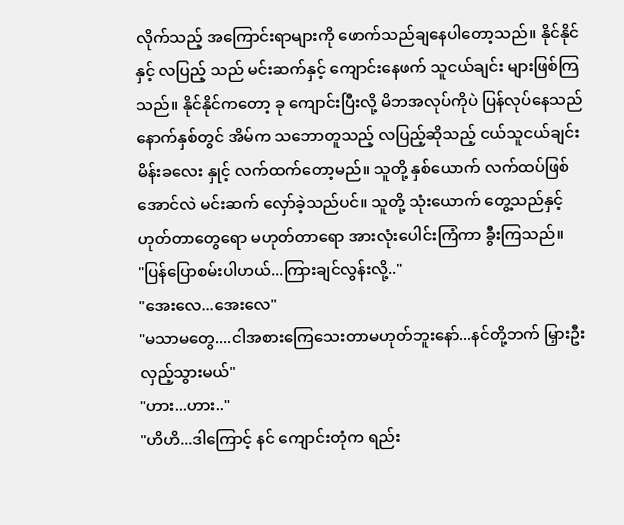လိုက်သည့် အကြောင်းရာများကို ဖောက်သည်ချနေပါတော့သည်။ နိုင်နိုင် နှင့် လပြည့် သည် မင်းဆက်နှင့် ကျောင်းနေဖက် သူငယ်ချင်း များဖြစ်ကြသည်။ နိုင်နိုင်ကတော့ ခု ကျောင်းပြီးလို့ မိဘအလုပ်ကိုပဲ ပြန်လုပ်နေသည် နောက်နှစ်တွင် အိမ်က သဘောတူသည့် လပြည့်ဆိုသည့် ငယ်သူငယ်ချင်း မိန်းခလေး နှုင့် လက်ထက်တော့မည်။ သူတို့ နှစ်ယောက် လက်ထပ်ဖြစ်အောင်လဲ မင်းဆက် လှော်ခဲ့သည်ပင်။ သူတို့ သုံးယောက် တွေ့သည်နှင့် ဟုတ်တာတွေရော မဟုတ်တာရော အားလုံးပေါင်းကြံကာ ခွီးကြသည်။
"ပြန်ပြောစမ်းပါဟယ်...ကြားချင်လွန်းလို့.."
"အေးလေ...အေးလေ"
"မသာမတွေ....ငါအစားကြေသေးတာမဟုတ်ဘူးနော်...နင်တို့ဘက် မြှားဦးလှည့်သွားမယ်"
"ဟား...ဟား.."
"ဟိဟိ...ဒါကြောင့် နင် ကျောင်းတုံက ရည်း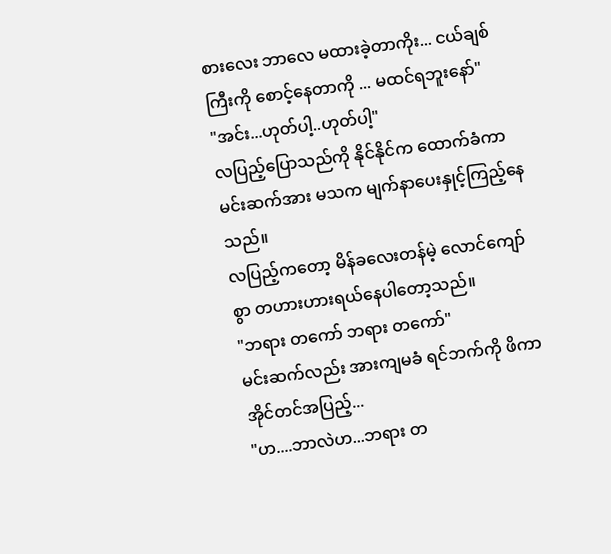စားလေး ဘာလေ မထားခဲ့တာကိုး... ငယ်ချစ်ကြီးကို စောင့်နေတာကို ... မထင်ရဘူးနော်"
"အင်း...ဟုတ်ပါ့..ဟုတ်ပါ့"
လပြည့်ပြောသည်ကို နိုင်နိုင်က ထောက်ခံကာ မင်းဆက်အား မသက မျက်နာပေးနှုင့်ကြည့်နေသည်။
လပြည့်ကတော့ မိန်ခလေးတန်မဲ့ လောင်ကျော်စွာ တဟားဟားရယ်နေပါတော့သည်။
"ဘရား တကော် ဘရား တကော်"
မင်းဆက်လည်း အားကျမခံ ရင်ဘက်ကို ဖိကာ အိုင်တင်အပြည့်...
"ဟ....ဘာလဲဟ...ဘရား တ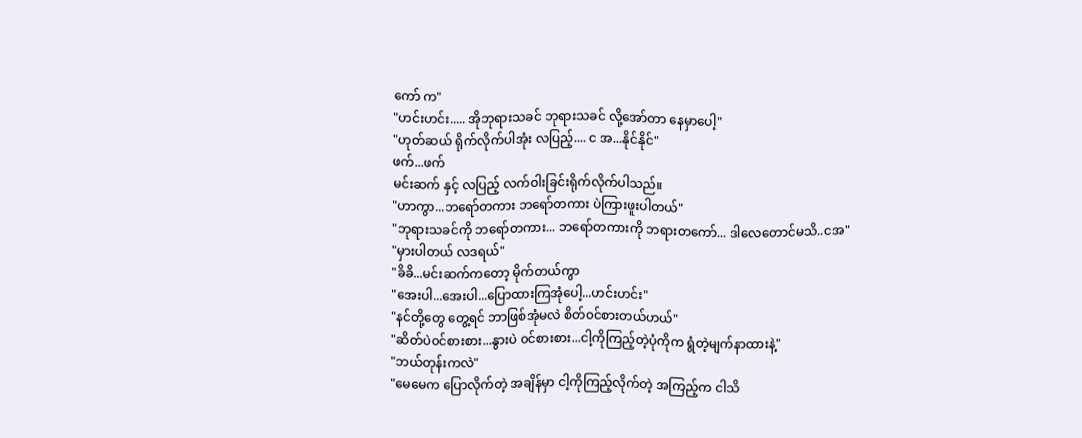ကော် က"
"ဟင်းဟင်း..... အိုဘုရားသခင် ဘုရားသခင် လို့အော်တာ နေမှာပေါ့"
"ဟုတ်ဆယ် ရိုက်လိုက်ပါအုံး လပြည့်.... င အ...နိုင်နိုင်"
ဖက်...ဖက်
မင်းဆက် နှင့် လပြည့် လက်ဝါးခြင်းရိုက်လိုက်ပါသည်။
"ဟာကွာ...ဘရော်တကား ဘရော်တကား ပဲကြားဖူးပါတယ်"
"ဘုရားသခင်ကို ဘရော်တကား... ဘရော်တကားကို ဘရားတကော်... ဒါလေတောင်မသိ..ငအ"
"မှားပါတယ် လဒရယ်"
"ခိခိ...မင်းဆက်ကတော့ မိုက်တယ်ကွာ
"အေးပါ...အေးပါ...ပြောထားကြအုံပေါ့...ဟင်းဟင်း"
"နင်တို့တွေ တွေ့ရင် ဘာဖြစ်အုံမလဲ စိတ်၀င်စားတယ်ဟယ်"
"ဆိတ်ပဲ၀င်စားစား...နွားပဲ ၀င်စားစား...ငါ့ကိုကြည့်တဲ့ပုံကိုက ရွံတဲ့မျက်နာထားနဲ့"
"ဘယ်တုန်းကလဲ"
"မေမေက ပြောလိုက်တဲ့ အချိန်မှာ ငါ့ကိုကြည့်လိုက်တဲ့ အကြည့်က ငါသိ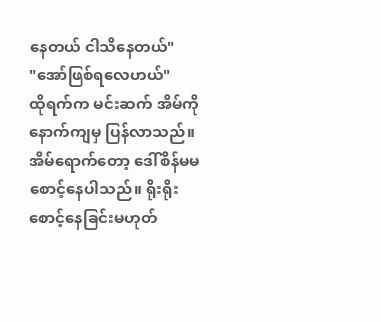နေတယ် ငါသိနေတယ်"
"အော်ဖြစ်ရလေဟယ်"
ထိုရက်က မင်းဆက် အိမ်ကို နောက်ကျမှ ပြန်လာသည်။ အိမ်ရောက်တော့ ဒေါ်စိန်မမ စောင့်နေပါသည်။ ရိုးရိုးစောင့်နေခြင်းမဟုတ်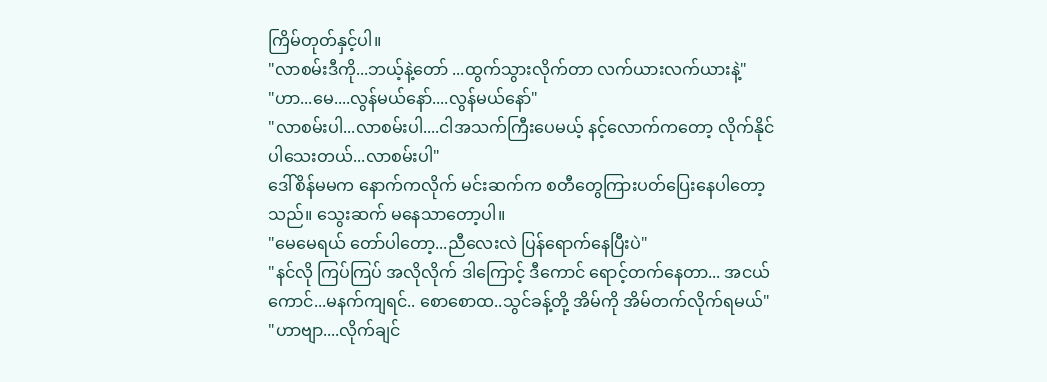ကြိမ်တုတ်နှင့်ပါ။
"လာစမ်းဒီကို...ဘယ့်နဲ့တော် ...ထွက်သွားလိုက်တာ လက်ယားလက်ယားနဲ့"
"ဟာ...မေ....လွန်မယ်နော်....လွန်မယ်နော်"
"လာစမ်းပါ...လာစမ်းပါ....ငါအသက်ကြီးပေမယ့် နင့်လောက်ကတော့ လိုက်နိုင်ပါသေးတယ်...လာစမ်းပါ"
ဒေါ်စိန်မမက နောက်ကလိုက် မင်းဆက်က စတီတွေကြားပတ်ပြေးနေပါတော့သည်။ သွေးဆက် မနေသာတော့ပါ။
"မေမေရယ် တော်ပါတော့...ညီလေးလဲ ပြန်ရောက်နေပြီးပဲ"
"နင်လို ကြပ်ကြပ် အလိုလိုက် ဒါကြောင့် ဒီကောင် ရောင့်တက်နေတာ... အငယ်ကောင်...မနက်ကျရင်.. စောစောထ..သွင်ခန့်တို့ အိမ်ကို အိမ်တက်လိုက်ရမယ်"
"ဟာဗျာ....လိုက်ချင်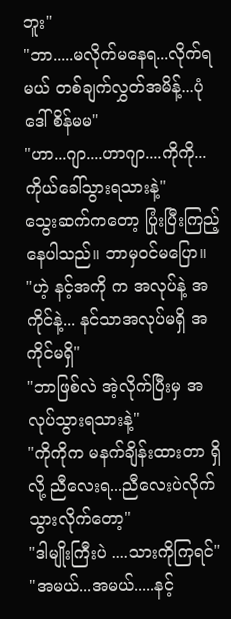ဘူး"
"ဘာ.....မလိုက်မနေရ...လိုက်ရမယ် တစ်ချက်လွှတ်အမိန့်...ပုံ ဒေါ်စိန်မမ"
"ဟာ...ဂျာ....ဟာဂျာ....ကိုကို...ကိုယ်ခေါ်သွားရသားနဲ့"
သွေးဆက်ကတော့ ပြုံးပြီးကြည့်နေပါသည်။ ဘာမှ၀င်မပြော။
"ဟဲ့ နင့်အကို က အလုပ်နဲ့ အကိုင်နဲ့... နင်သာအလုပ်မရှိ အကိုင်မရှိ"
"ဘာဖြစ်လဲ အဲ့လိုက်ပြီးမှ အလုပ်သွားရသားနဲ့"
"ကိုကိုက မနက်ချိန်းထားတာ ရှိလို့ ညီလေးရ...ညီလေးပဲလိုက်သွားလိုက်တော့"
"ဒါမျိုးကြီးပဲ ....သားကိုကြရင်"
"အမယ်...အမယ်.....နင့်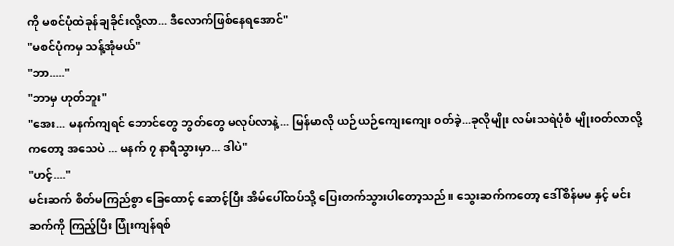ကို မစင်ပုံထဲခုန်ချခိုင်းလို့လာ... ဒီလောက်ဖြစ်နေရအောင်"
"မစင်ပုံကမှ သန့်အုံမယ်"
"ဘာ....."
"ဘာမှ ဟုတ်ဘူး"
"အေး... မနက်ကျရင် ဘောင်တွေ ဘွတ်တွေ မလုပ်လာနဲ့... မြန်မာလို ယဉ်ယဉ်ကျေးကျေး ၀တ်ခဲ့...ခုလိုမျိုး လမ်းသရဲပုံစံ မျိုး၀တ်လာလို့ကတော့ အသေပဲ ... မနက် ၇ နာရီသွားမှာ... ဒါပဲ"
"ဟင့်...."
မင်းဆက် စိတ်မကြည်စွာ ခြေထောင့် ဆောင့်ပြီး အိမ်ပေါ်ထပ်သို့ ပြေးတက်သွားပါတော့သည်။ သွေးဆက်ကတော့ ဒေါ်စိန်မမ နှင့် မင်းဆက်ကို ကြည့်ပြီး ပြုံးကျန်ရစ်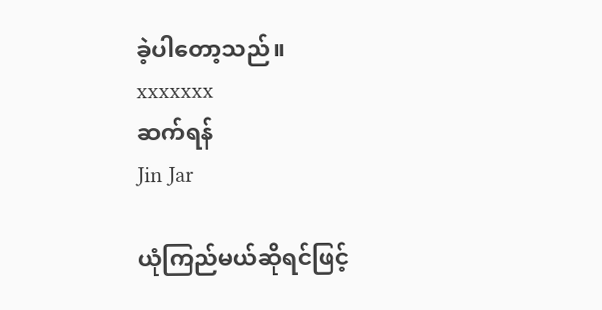ခဲ့ပါတော့သည်။
xxxxxxx
ဆက်ရန်
Jin Jar

ယုံကြည်မယ်ဆိုရင်ဖြင့်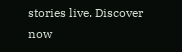stories live. Discover now